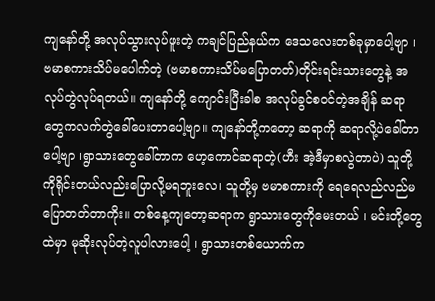ကျနော်တို့ အလုပ်သွားလုပ်ဖူးတဲ့ ကချင်ပြည်နယ်က ဒေသလေးတစ်ခုမှာပေါ့ဗျာ ၊ ဗမာစကားသိပ်မပေါက်တဲ့ (ဗမာစကားသိပ်မပြောတတ်)တိုင်းရင်းသားတွေနဲ့ အလုပ်တွဲလုပ်ရတယ်။ ကျနော်တို့ ကျောင်းပြီးခါစ အလုပ်ခွင်စဝင်တဲ့အချိန် ဆရာတွေကလက်တွဲခေါ်ပေးတာပေါ့ဗျာ။ ကျနော်တို့ကတော့ ဆရာကို ဆရာလို့ပဲခေါ်တာပေါ့ဗျာ ၊ရွာသားတွေခေါ်တာက ဟေ့ကောင်ဆရာတဲ့(ဟီး အဲ့ဒီမှာစလွဲတာပဲ) သူတို့ကိုရိုင်းတယ်လည်းပြောလို့မရဘူးလေ၊ သူတို့မှ ဗမာစကားကို ရေရေလည်လည်မပြောတတ်တာကိုး။ တစ်နေ့ကျတော့ဆရာက ရွာသားတွေကိုမေးတယ် ၊ မင်းတို့တွေထဲမှာ မုဆိုးလုပ်တဲ့လူပါလားပေါ့ ၊ ရွာသားတစ်ယောက်က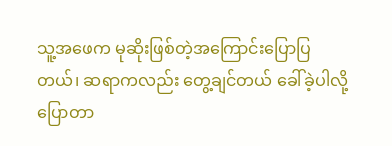သူ့အဖေက မုဆိုးဖြစ်တဲ့အကြောင်းပြောပြတယ်၊ ဆရာကလည်း တွေ့ချင်တယ် ခေါ်ခဲ့ပါလို့ပြောတာ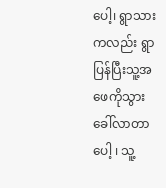ပေါ့၊ ရွာသားကလည်း ရွာပြန်ပြီးသူ့အဖေကိုသွားခေါ်လာတာပေါ့ ၊ သူ့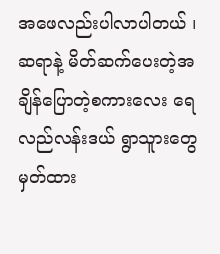အဖေလည်းပါလာပါတယ် ၊ ဆရာနဲ့ မိတ်ဆက်ပေးတဲ့အချိန်ပြောတဲ့စကားလေး ရေလည်လန်းဒယ် ရွာသူားတွေ မှတ်ထား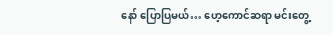နော် ပြောပြမယ်… ဟေ့ကောင်ဆရာ မင်းတွေ့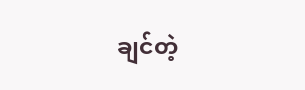ချင်တဲ့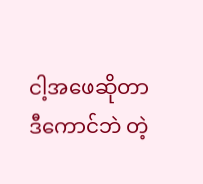ငါ့အဖေဆိုတာ ဒီကောင်ဘဲ တဲ့